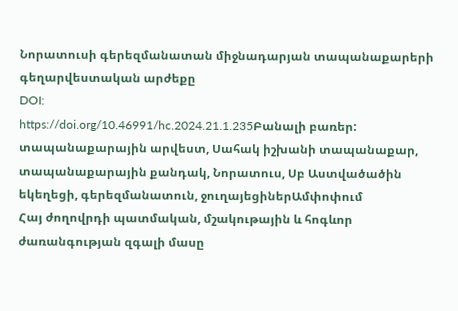Նորատուսի գերեզմանատան միջնադարյան տապանաքարերի գեղարվեստական արժեքը
DOI:
https://doi.org/10.46991/hc.2024.21.1.235Բանալի բառեր:
տապանաքարային արվեստ, Սահակ իշխանի տապանաքար, տապանաքարային քանդակ, Նորատուս, Սբ Աստվածածին եկեղեցի, գերեզմանատուն, ջուղայեցիներԱմփոփում
Հայ ժողովրդի պատմական, մշակութային և հոգևոր ժառանգության զգալի մասը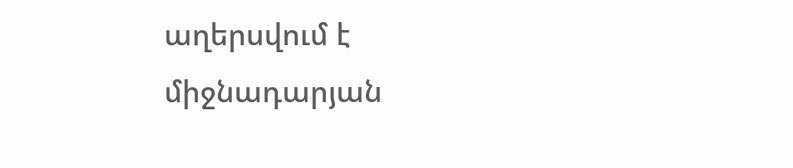աղերսվում է միջնադարյան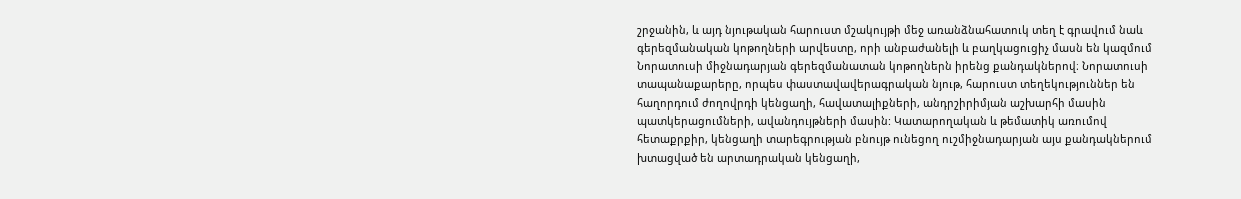շրջանին, և այդ նյութական հարուստ մշակույթի մեջ առանձնահատուկ տեղ է գրավում նաև գերեզմանական կոթողների արվեստը, որի անբաժանելի և բաղկացուցիչ մասն են կազմում Նորատուսի միջնադարյան գերեզմանատան կոթողներն իրենց քանդակներով։ Նորատուսի տապանաքարերը, որպես փաստավավերագրական նյութ, հարուստ տեղեկություններ են հաղորդում ժողովրդի կենցաղի, հավատալիքների, անդրշիրիմյան աշխարհի մասին պատկերացումների, ավանդույթների մասին: Կատարողական և թեմատիկ առումով հետաքրքիր, կենցաղի տարեգրության բնույթ ունեցող ուշմիջնադարյան այս քանդակներում խտացված են արտադրական կենցաղի,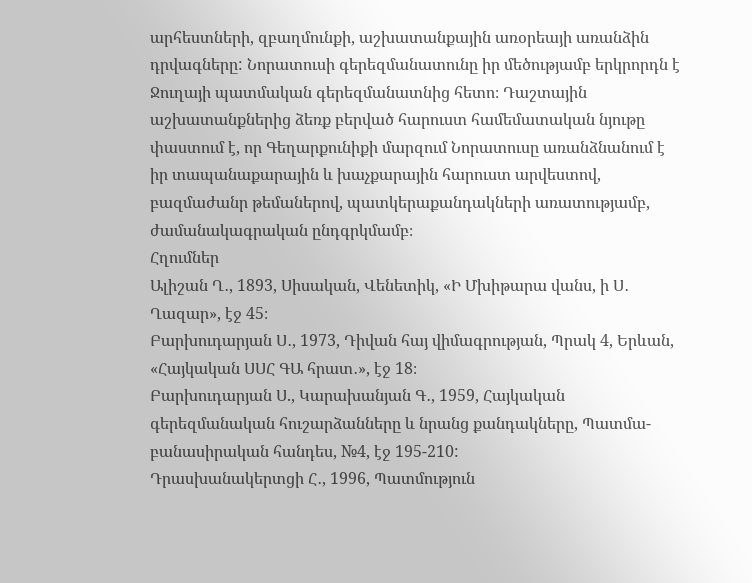արհեստների, զբաղմունքի, աշխատանքային առօրեայի առանձին դրվագները: Նորատուսի գերեզմանատունը իր մեծությամբ երկրորդն է Ջուղայի պատմական գերեզմանատնից հետո։ Դաշտային աշխատանքներից ձեռք բերված հարուստ համեմատական նյութը փաստում է, որ Գեղարքունիքի մարզում Նորատուսը առանձնանում է իր տապանաքարային և խաչքարային հարուստ արվեստով, բազմաժանր թեմաներով, պատկերաքանդակների առատությամբ, ժամանակագրական ընդգրկմամբ։
Հղումներ
Ալիշան Ղ․, 1893, Սիսական, Վենետիկ, «Ի Մխիթարա վանս, ի Ս․ Ղազար», էջ 45։
Բարխուդարյան Ս․, 1973, Դիվան հայ վիմագրության, Պրակ 4, Երևան, «Հայկական ՍՍՀ ԳԱ հրատ․», էջ 18։
Բարխուդարյան Ս., Կարախանյան Գ․, 1959, Հայկական գերեզմանական հուշարձանները և նրանց քանդակները, Պատմա-բանասիրական հանդես, №4, էջ 195-210:
Դրասխանակերտցի Հ․, 1996, Պատմություն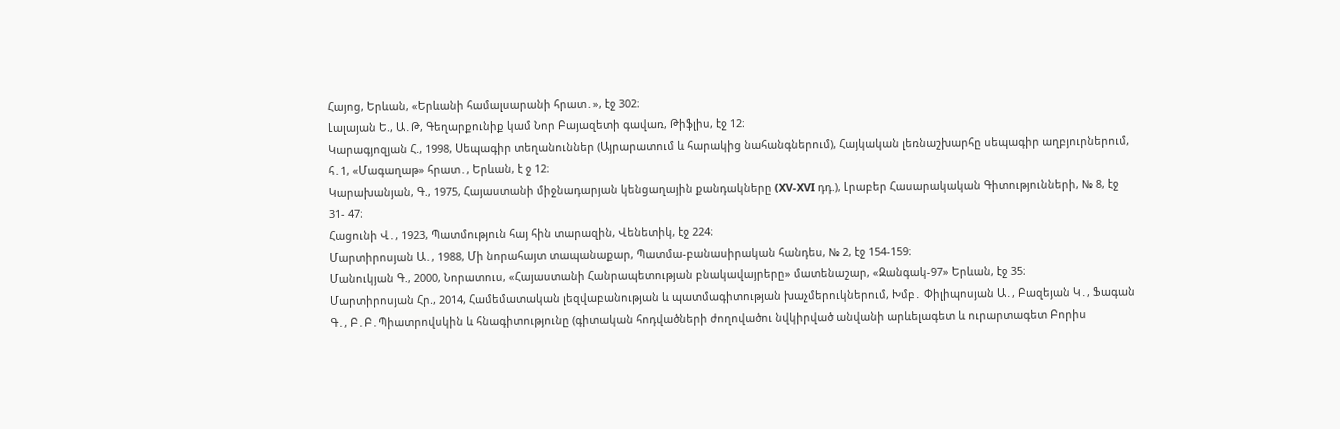Հայոց, Երևան, «Երևանի համալսարանի հրատ․», էջ 302։
Լալայան Ե., Ա․Թ, Գեղարքունիք կամ Նոր Բայազետի գավառ, Թիֆլիս, էջ 12։
Կարագյոզյան Հ., 1998, Սեպագիր տեղանուններ (Այրարատում և հարակից նահանգներում), Հայկական լեռնաշխարհը սեպագիր աղբյուրներում, հ․1, «Մագաղաթ» հրատ․, Երևան, է ջ 12։
Կարախանյան, Գ., 1975, Հայաստանի միջնադարյան կենցաղային քանդակները (XV-XVI դդ.), Լրաբեր Հասարակական Գիտությունների, № 8, էջ 31- 47։
Հացունի Վ․, 1923, Պատմություն հայ հին տարազին, Վենետիկ, էջ 224։
Մարտիրոսյան Ա․, 1988, Մի նորահայտ տապանաքար, Պատմա-բանասիրական հանդես, № 2, էջ 154-159։
Մանուկյան Գ., 2000, Նորատուս, «Հայաստանի Հանրապետության բնակավայրերը» մատենաշար, «Զանգակ-97» Երևան, էջ 35։
Մարտիրոսյան Հր., 2014, Համեմատական լեզվաբանության և պատմագիտության խաչմերուկներում, Խմբ․ Փիլիպոսյան Ա․, Բազեյան Կ․, Ֆագան Գ․, Բ․Բ․Պիատրովսկին և հնագիտությունը (գիտական հոդվածների ժողովածու նվկիրված անվանի արևելագետ և ուրարտագետ Բորիս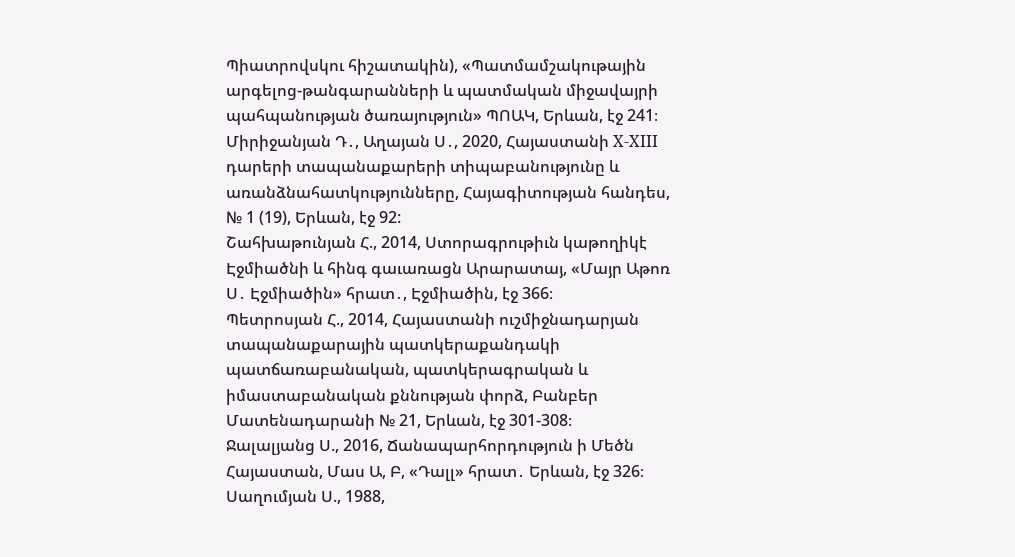Պիատրովսկու հիշատակին), «Պատմամշակութային արգելոց-թանգարանների և պատմական միջավայրի պահպանության ծառայություն» ՊՈԱԿ, Երևան, էջ 241։
Միրիջանյան Դ․, Աղայան Ս․, 2020, Հայաստանի X-XIII դարերի տապանաքարերի տիպաբանությունը և առանձնահատկությունները, Հայագիտության հանդես, № 1 (19), Երևան, էջ 92:
Շահխաթունյան Հ., 2014, Ստորագրութիւն կաթողիկէ Էջմիածնի և հինգ գաւառացն Արարատայ, «Մայր Աթոռ Ս․ Էջմիածին» հրատ․, Էջմիածին, էջ 366։
Պետրոսյան Հ., 2014, Հայաստանի ուշմիջնադարյան տապանաքարային պատկերաքանդակի պատճառաբանական, պատկերագրական և իմաստաբանական քննության փորձ, Բանբեր Մատենադարանի № 21, Երևան, էջ 301-308։
Ջալալյանց Ս., 2016, Ճանապարհորդություն ի Մեծն Հայաստան, Մաս Ա, Բ, «Դալլ» հրատ․ Երևան, էջ 326։
Սաղումյան Ս., 1988,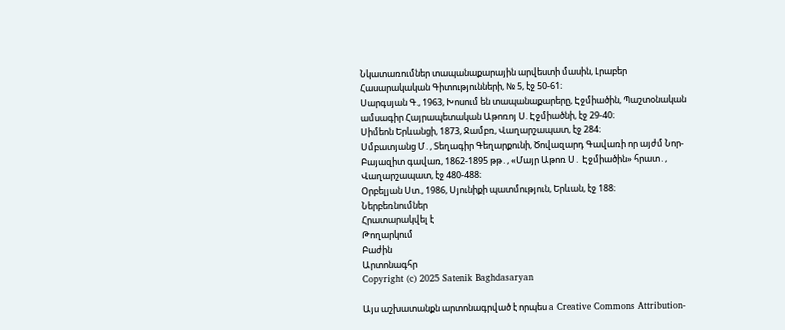Նկատառումներ տապանաքարային արվեստի մասին, Լրաբեր Հասարակական Գիտությունների, № 5, էջ 50-61։
Սարգսյան Գ., 1963, Խոսում են տապանաքարերը, Էջմիածին, Պաշտօնական ամսագիր Հայրապետական Աթոռոյ Ս. Էջմիածնի, էջ 29-40։
Սիմեոն Երևանցի, 1873, Ջամբռ, Վաղարշապատ, էջ 284։
Սմբատյանց Մ․, Տեղագիր Գեղարքունի, Ծովազարդ Գավառի որ այժմ Նոր- Բայազիտ գավառ, 1862-1895 թթ․, «Մայր Աթոռ Ս․ Էջմիածին» հրատ․, Վաղարշապատ, էջ 480-488։
Օրբելյան Ստ., 1986, Սյունիքի պատմություն, Երևան, էջ 188։
Ներբեռնումներ
Հրատարակվել է
Թողարկում
Բաժին
Արտոնագհր
Copyright (c) 2025 Satenik Baghdasaryan

Այս աշխատանքն արտոնագրված է որպես a Creative Commons Attribution-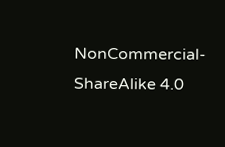NonCommercial-ShareAlike 4.0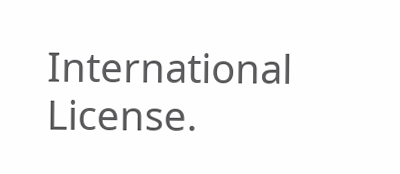International License.